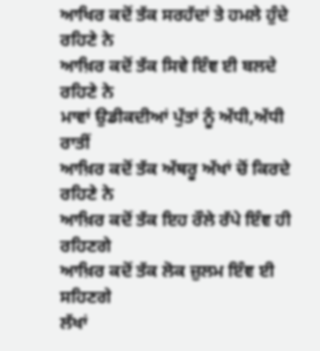ਆਖਿਰ ਕਦੋਂ ਤੱਕ ਸਰਹੱਦਾਂ ਤੇ ਹਮਲੇ ਹੁੰਦੇ ਰਹਿਣੇ ਨੇ
ਆਖ਼ਿਰ ਕਦੋਂ ਤੱਕ ਸਿਵੇ ਇੰਞ ਈ ਬਲਦੇ ਰਹਿਣੇ ਨੇ
ਮਾਵਾਂ ਉਡੀਕਦੀਆਂ ਪੁੱਤਾਂ ਨੂੰ ਅੱਧੀ,ਅੱਧੀ ਰਾਤੀਂ
ਆਖ਼ਿਰ ਕਦੋਂ ਤੱਕ ਅੱਥਰੂ ਅੱਖਾਂ ਚੋਂ ਕਿਰਦੇ ਰਹਿਣੇ ਨੇ
ਆਖ਼ਿਰ ਕਦੋਂ ਤੱਕ ਇਹ ਰੌਲੇ ਰੱਪੇ ਇੰਞ ਹੀ ਰਹਿਣਗੇ
ਆਖ਼ਿਰ ਕਦੋਂ ਤੱਕ ਲੋਕ ਜ਼ੁਲਮ ਇੰਞ ਈ ਸਹਿਣਗੇ
ਲੱਖਾਂ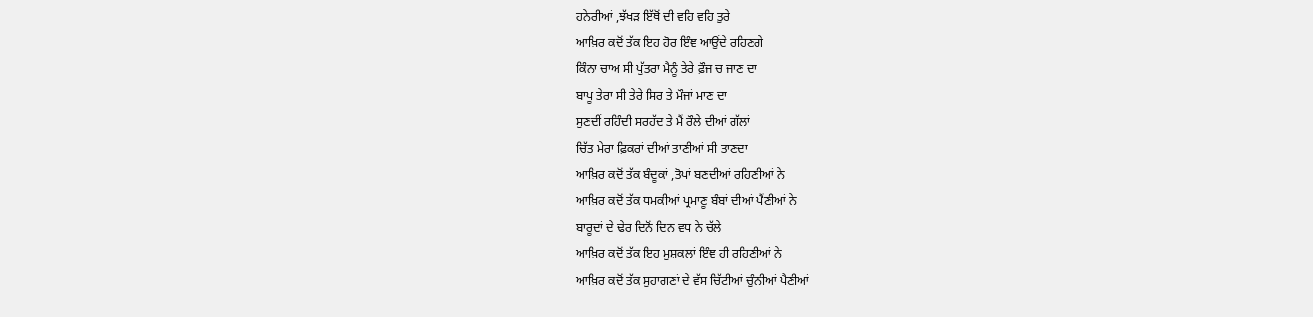ਹਨੇਰੀਆਂ ,ਝੱਖੜ ਇੱਥੋਂ ਦੀ ਵਹਿ ਵਹਿ ਤੁਰੇ
ਆਖ਼ਿਰ ਕਦੋਂ ਤੱਕ ਇਹ ਹੋਰ ਇੰਞ ਆਉਂਦੇ ਰਹਿਣਗੇ
ਕਿੰਨਾ ਚਾਅ ਸੀ ਪੁੱਤਰਾ ਮੈਨੂੰ ਤੇਰੇ ਫ਼ੌਜ ਚ ਜਾਣ ਦਾ
ਬਾਪੂ ਤੇਰਾ ਸੀ ਤੇਰੇ ਸਿਰ ਤੇ ਮੌਜਾਂ ਮਾਣ ਦਾ
ਸੁਣਦੀਂ ਰਹਿੰਦੀ ਸਰਹੱਦ ਤੇ ਮੈਂ ਰੌਲੇ ਦੀਆਂ ਗੱਲਾਂ
ਚਿੱਤ ਮੇਰਾ ਫ਼ਿਕਰਾਂ ਦੀਆਂ ਤਾਣੀਆਂ ਸੀ ਤਾਣਦਾ
ਆਖ਼ਿਰ ਕਦੋਂ ਤੱਕ ਬੰਦੂਕਾਂ ,ਤੋਪਾਂ ਬਣਦੀਆਂ ਰਹਿਣੀਆਂ ਨੇ
ਆਖ਼ਿਰ ਕਦੋਂ ਤੱਕ ਧਮਕੀਆਂ ਪ੍ਰਮਾਣੂ ਬੰਬਾਂ ਦੀਆਂ ਪੈਂਣੀਆਂ ਨੇ
ਬਾਰੂਦਾਂ ਦੇ ਢੇਰ ਦਿਨੋਂ ਦਿਨ ਵਧ ਨੇ ਚੱਲੇ
ਆਖ਼ਿਰ ਕਦੋਂ ਤੱਕ ਇਹ ਮੁਸ਼ਕਲਾਂ ਇੰਞ ਹੀ ਰਹਿਣੀਆਂ ਨੇ
ਆਖ਼ਿਰ ਕਦੋਂ ਤੱਕ ਸੁਹਾਗਣਾਂ ਦੇ ਵੱਸ ਚਿੱਟੀਆਂ ਚੁੰਨੀਆਂ ਪੈਣੀਆਂ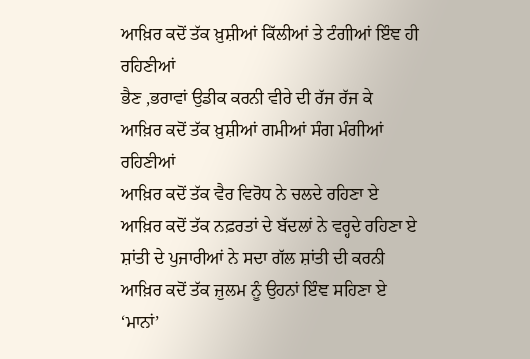ਆਖ਼ਿਰ ਕਦੋਂ ਤੱਕ ਖ਼ੁਸ਼ੀਆਂ ਕਿੱਲੀਆਂ ਤੇ ਟੰਗੀਆਂ ਇੰਞ ਹੀ ਰਹਿਣੀਆਂ
ਭੈਣ ,ਭਰਾਵਾਂ ਉਡੀਕ ਕਰਨੀ ਵੀਰੇ ਦੀ ਰੱਜ ਰੱਜ ਕੇ
ਆਖ਼ਿਰ ਕਦੋਂ ਤੱਕ ਖ਼ੁਸ਼ੀਆਂ ਗਮੀਆਂ ਸੰਗ ਮੰਗੀਆਂ ਰਹਿਣੀਆਂ
ਆਖ਼ਿਰ ਕਦੋਂ ਤੱਕ ਵੈਰ ਵਿਰੋਧ ਨੇ ਚਲਦੇ ਰਹਿਣਾ ਏ
ਆਖ਼ਿਰ ਕਦੋਂ ਤੱਕ ਨਫ਼ਰਤਾਂ ਦੇ ਬੱਦਲਾਂ ਨੇ ਵਰ੍ਹਦੇ ਰਹਿਣਾ ਏ
ਸ਼ਾਂਤੀ ਦੇ ਪੁਜਾਰੀਆਂ ਨੇ ਸਦਾ ਗੱਲ ਸ਼ਾਂਤੀ ਦੀ ਕਰਨੀ
ਆਖ਼ਿਰ ਕਦੋਂ ਤੱਕ ਜ਼ੁਲਮ ਨੂੰ ਉਹਨਾਂ ਇੰਞ ਸਹਿਣਾ ਏ
‘ਮਾਨਾਂ’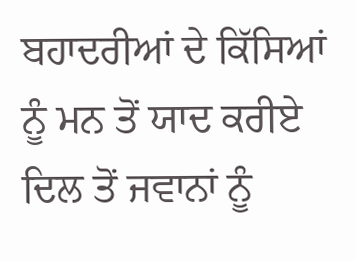ਬਹਾਦਰੀਆਂ ਦੇ ਕਿੱਸਿਆਂ ਨੂੰ ਮਨ ਤੋਂ ਯਾਦ ਕਰੀਏ
ਦਿਲ ਤੋਂ ਜਵਾਨਾਂ ਨੂੰ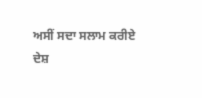ਅਸੀਂ ਸਦਾ ਸਲਾਮ ਕਰੀਏ
ਦੇਸ਼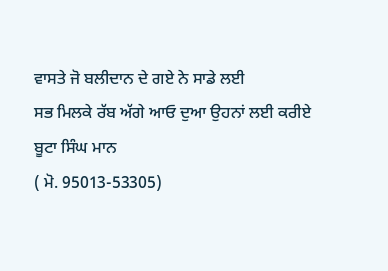ਵਾਸਤੇ ਜੋ ਬਲੀਦਾਨ ਦੇ ਗਏ ਨੇ ਸਾਡੇ ਲਈ
ਸਭ ਮਿਲਕੇ ਰੱਬ ਅੱਗੇ ਆਓ ਦੁਆ ਉਹਨਾਂ ਲਈ ਕਰੀਏ
ਬੂਟਾ ਸਿੰਘ ਮਾਨ
( ਮੋ. 95013-53305)